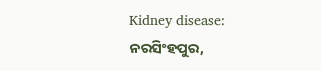Kidney disease: ନରସିଂହପୁର,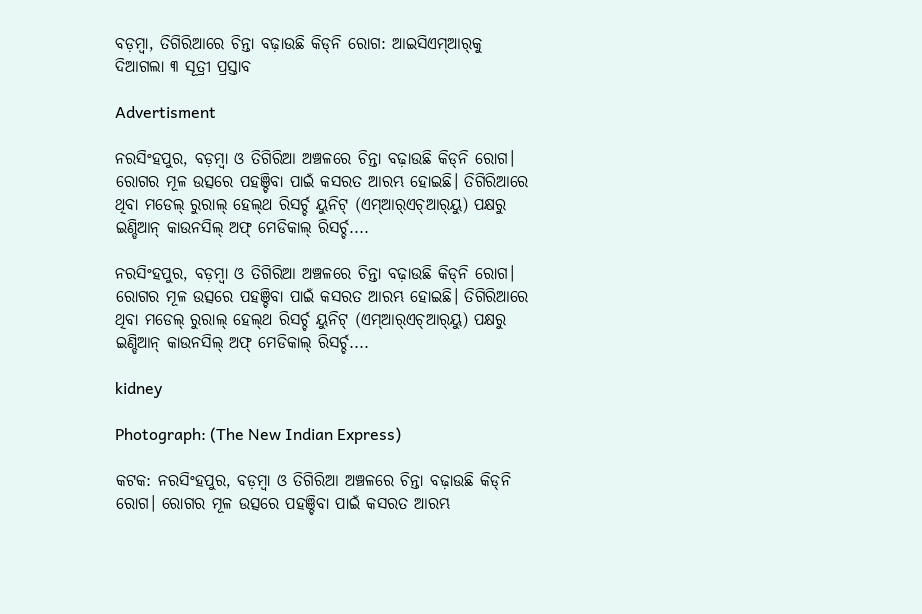ବଡ଼ମ୍ବା, ତିଗିରିଆରେ ଚିନ୍ତା ବଢ଼ାଉଛି କିଡ୍‌ନି ରୋଗ: ଆଇସିଏମ୍‌ଆର୍‌କୁ ଦିଆଗଲା ୩ ସୂତ୍ରୀ ପ୍ରସ୍ତାବ

Advertisment

ନରସିଂହପୁର, ବଡ଼ମ୍ବା ଓ ତିଗିରିଆ ଅଞ୍ଚଳରେ ଚିନ୍ତା ବଢ଼ାଉଛି କିଡ୍‌ନି ରୋଗ। ରୋଗର ମୂଳ ଉତ୍ସରେ ପହଞ୍ଚିବା ପାଇଁ କସରତ ଆରମ୍ଭ ହୋଇଛି। ତିଗିରିଆରେ ଥିବା ମଡେଲ୍‌ ରୁରାଲ୍‌ ହେଲ୍‌ଥ ରିସର୍ଚ୍ଚ ୟୁନିଟ୍‌ (ଏମ୍‌ଆର୍‌ଏଚ୍‌ଆର୍‌ୟୁ) ପକ୍ଷରୁ ଇଣ୍ଡିଆନ୍‌ କାଉନସିଲ୍‌ ଅଫ୍‌ ମେଡିକାଲ୍‌ ରିସର୍ଚ୍ଚ....

ନରସିଂହପୁର, ବଡ଼ମ୍ବା ଓ ତିଗିରିଆ ଅଞ୍ଚଳରେ ଚିନ୍ତା ବଢ଼ାଉଛି କିଡ୍‌ନି ରୋଗ। ରୋଗର ମୂଳ ଉତ୍ସରେ ପହଞ୍ଚିବା ପାଇଁ କସରତ ଆରମ୍ଭ ହୋଇଛି। ତିଗିରିଆରେ ଥିବା ମଡେଲ୍‌ ରୁରାଲ୍‌ ହେଲ୍‌ଥ ରିସର୍ଚ୍ଚ ୟୁନିଟ୍‌ (ଏମ୍‌ଆର୍‌ଏଚ୍‌ଆର୍‌ୟୁ) ପକ୍ଷରୁ ଇଣ୍ଡିଆନ୍‌ କାଉନସିଲ୍‌ ଅଫ୍‌ ମେଡିକାଲ୍‌ ରିସର୍ଚ୍ଚ....

kidney

Photograph: (The New Indian Express)

କଟକ: ନରସିଂହପୁର, ବଡ଼ମ୍ବା ଓ ତିଗିରିଆ ଅଞ୍ଚଳରେ ଚିନ୍ତା ବଢ଼ାଉଛି କିଡ୍‌ନି ରୋଗ। ରୋଗର ମୂଳ ଉତ୍ସରେ ପହଞ୍ଚିବା ପାଇଁ କସରତ ଆରମ୍ଭ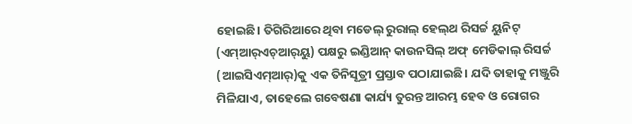ହୋଇଛି। ତିଗିରିଆରେ ଥିବା ମଡେଲ୍‌ ରୁରାଲ୍‌ ହେଲ୍‌ଥ ରିସର୍ଚ୍ଚ ୟୁନିଟ୍‌ (ଏମ୍‌ଆର୍‌ଏଚ୍‌ଆର୍‌ୟୁ) ପକ୍ଷରୁ ଇଣ୍ଡିଆନ୍‌ କାଉନସିଲ୍‌ ଅଫ୍‌ ମେଡିକାଲ୍‌ ରିସର୍ଚ୍ଚ (ଆଇସିଏମ୍‌ଆର୍‌)କୁ ଏକ ତିନିସୂତ୍ରୀ ପ୍ରସ୍ତାବ ପଠାଯାଇଛି। ଯଦି ତାହାକୁ ମଞ୍ଜୁରି ମିଳିଯାଏ, ତାହେଲେ ଗବେଷଣା କାର୍ଯ୍ୟ ତୁରନ୍ତ ଆରମ୍ଭ ହେବ ଓ ରୋଗର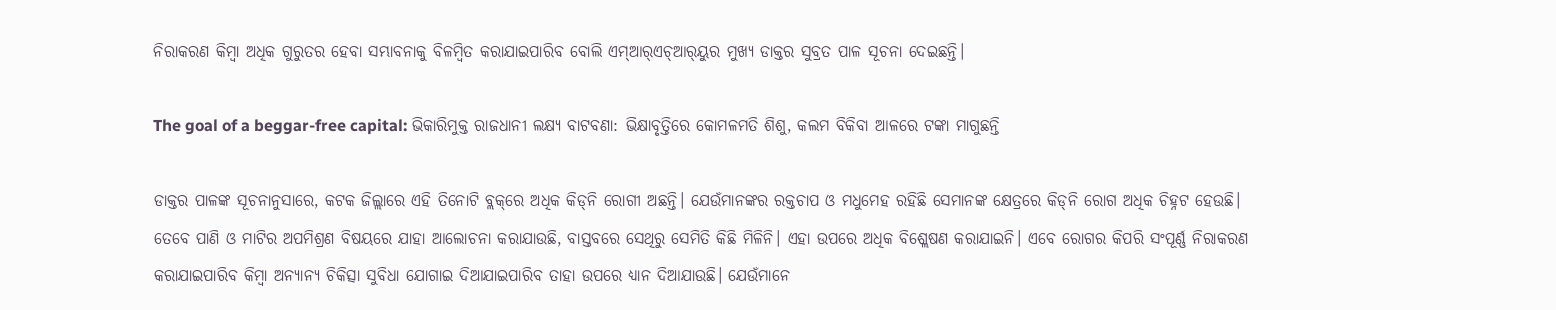ନିରାକରଣ କିମ୍ବା ଅଧିକ ଗୁରୁତର ହେବା ସମ୍ଭାବନାକୁ ବିଳମ୍ବିତ କରାଯାଇପାରିବ ବୋଲି ଏମ୍ଆର୍‌ଏଚ୍‌ଆର୍‌ୟୁର ମୁଖ୍ୟ ଡାକ୍ତର ସୁବ୍ରତ ପାଳ ସୂଚନା ଦେଇଛନ୍ତି।

The goal of a beggar-free capital: ଭିକାରିମୁକ୍ତ ରାଜଧାନୀ ଲକ୍ଷ୍ୟ ବାଟବଣା: ଭିକ୍ଷାବୃତ୍ତିରେ କୋମଳମତି ଶିଶୁ, କଲମ ବିକିବା ଆଳରେ ଟଙ୍କା ମାଗୁଛନ୍ତି

ଡାକ୍ତର ପାଳଙ୍କ ସୂଚନାନୁସାରେ, କଟକ ଜିଲ୍ଲାରେ ଏହି ତିନୋଟି ବ୍ଲକ୍‌ରେ ଅଧିକ କିଡ୍‌ନି ରୋଗୀ ଅଛନ୍ତି। ଯେଉଁମାନଙ୍କର ରକ୍ତଚାପ ଓ ମଧୁମେହ ରହିଛି ସେମାନଙ୍କ କ୍ଷେତ୍ରରେ କିଡ୍‌ନି ରୋଗ ଅଧିକ ଚିହ୍ନଟ ହେଉଛି। ତେବେ ପାଣି ଓ ମାଟିର ଅପମିଶ୍ରଣ ବିଷୟରେ ଯାହା ଆଲୋଚନା କରାଯାଉଛି, ବାସ୍ତବରେ ସେଥିରୁ ସେମିତି କିଛି ମିଳିନି। ଏହା ଉପରେ ଅଧିକ ବିଶ୍ଲେଷଣ କରାଯାଇନି। ଏବେ ରୋଗର କିପରି ସଂପୂର୍ଣ୍ଣ ନିରାକରଣ କରାଯାଇପାରିବ କିମ୍ବା ଅନ୍ୟାନ୍ୟ ଚିକିତ୍ସା ସୁବିଧା ଯୋଗାଇ ଦିଆଯାଇପାରିବ ତାହା ଉପରେ ଧ୍ୟାନ ଦିଆଯାଉଛି। ଯେଉଁମାନେ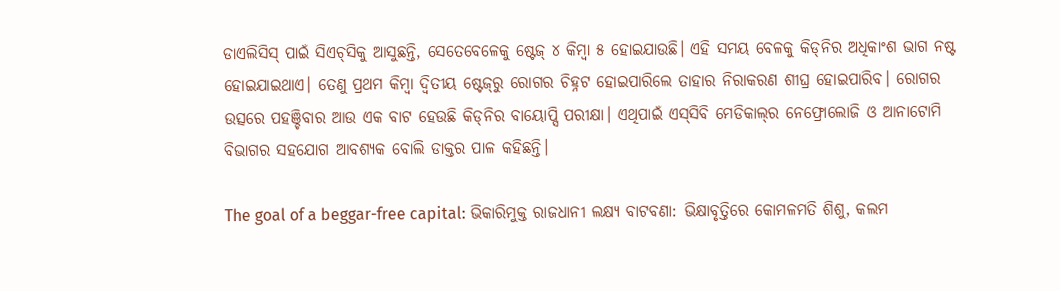ଡାଏଲିସିସ୍‌ ପାଇଁ ସିଏଚ୍‌ସିକୁ ଆସୁଛନ୍ତି, ସେତେବେଳେକୁ ଷ୍ଟେଜ୍‌ ୪ କିମ୍ବା ୫ ହୋଇଯାଉଛି। ଏହି ସମୟ ବେଳକୁ କିଡ୍‌ନିର ଅଧିକାଂଶ ଭାଗ ନଷ୍ଟ ହୋଇଯାଇଥାଏ। ତେଣୁ ପ୍ରଥମ କିମ୍ବା ଦ୍ବିତୀୟ ଷ୍ଟେଜ୍‌ରୁ ରୋଗର ଚିହ୍ନଟ ହୋଇପାରିଲେ ତାହାର ନିରାକରଣ ଶୀଘ୍ର ହୋଇପାରିବ। ରୋଗର ଉତ୍ସରେ ପହଞ୍ଚିବାର ଆଉ ଏକ ବାଟ ହେଉଛି କିଡ୍‌ନିର ବାୟୋପ୍ସି ପରୀକ୍ଷା। ଏଥିପାଇଁ ଏସ୍‌ସିବି ମେଡିକାଲ୍‌ର ନେଫ୍ରୋଲୋଜି ଓ ଆନାଟୋମି ବିଭାଗର ସହଯୋଗ ଆବଶ୍ୟକ ବୋଲି ଡାକ୍ତର ପାଳ କହିଛନ୍ତି।

The goal of a beggar-free capital: ଭିକାରିମୁକ୍ତ ରାଜଧାନୀ ଲକ୍ଷ୍ୟ ବାଟବଣା: ଭିକ୍ଷାବୃତ୍ତିରେ କୋମଳମତି ଶିଶୁ, କଲମ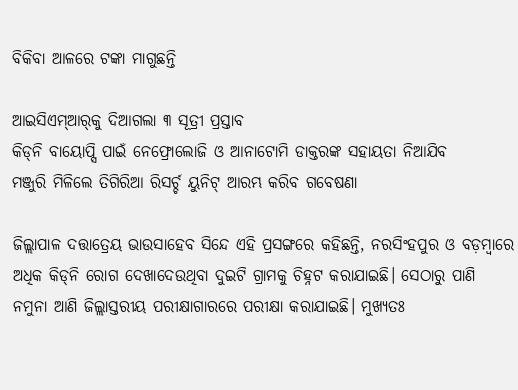ବିକିବା ଆଳରେ ଟଙ୍କା ମାଗୁଛନ୍ତି

ଆଇସିଏମ୍‌ଆର୍‌କୁ ଦିଆଗଲା ୩ ସୂତ୍ରୀ ପ୍ରସ୍ତାବ
କିଡ୍‌ନି ବାୟୋପ୍ସି ପାଇଁ ନେଫ୍ରୋଲୋଜି ଓ ଆନାଟୋମି ଡାକ୍ତରଙ୍କ ସହାୟତା ନିଆଯିବ
ମଞ୍ଜୁରି ମିଳିଲେ ତିଗିରିଆ ରିସର୍ଚ୍ଚ ୟୁନିଟ୍‌ ଆରମ୍ଭ କରିବ ଗବେଷଣା

ଜିଲ୍ଲାପାଳ ଦତ୍ତାତ୍ରେୟ ଭାଉସାହେବ ସିନ୍ଦେ ଏହି ପ୍ରସଙ୍ଗରେ କହିଛନ୍ତି, ନରସିଂହପୁର ଓ ବଡ଼ମ୍ବାରେ ଅଧିକ କିଡ୍‌ନି ରୋଗ ଦେଖାଦେଉଥିବା ଦୁଇଟି ଗ୍ରାମକୁ ଚିହ୍ନଟ କରାଯାଇଛି। ସେଠାରୁ ପାଣି ନମୁନା ଆଣି ଜିଲ୍ଲାସ୍ତରୀୟ ପରୀକ୍ଷାଗାରରେ ପରୀକ୍ଷା କରାଯାଇଛି। ମୁଖ୍ୟତଃ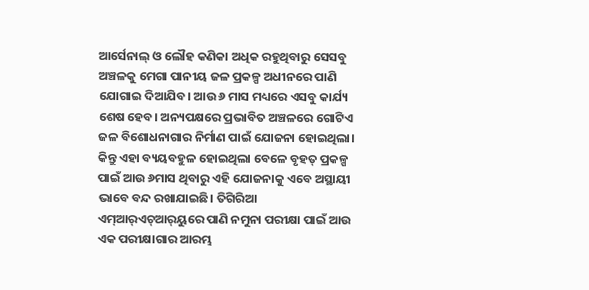ଆର୍ସେନାଲ୍‌ ଓ ଲୌହ କଣିକା ଅଧିକ ରହୁଥିବାରୁ ସେସବୁ ଅଞ୍ଚଳକୁ ମେଗା ପାନୀୟ ଜଳ ପ୍ରକଳ୍ପ ଅଧୀନରେ ପାଣି ଯୋଗାଇ ଦିଆଯିବ। ଆଉ ୬ ମାସ ମଧ୍ୟରେ ଏସବୁ କାର୍ଯ୍ୟ ଶେଷ ହେବ। ଅନ୍ୟପକ୍ଷରେ ପ୍ରଭାବିତ ଅଞ୍ଚଳରେ ଗୋଟିଏ ଜଳ ବିଶୋଧନାଗାର ନିର୍ମାଣ ପାଇଁ ଯୋଜନା ହୋଇଥିଲା। କିନ୍ତୁ ଏହା ବ୍ୟୟବହୁଳ ହୋଇଥିଲା ବେଳେ ବୃହତ୍‌ ପ୍ରକଳ୍ପ ପାଇଁ ଆଉ ୬ମାସ ଥିବାରୁ ଏହି ଯୋଜନାକୁ ଏବେ ଅସ୍ଥାୟୀ ଭାବେ ବନ୍ଦ ରଖାଯାଇଛି। ତିଗିରିଆ ଏମ୍‌ଆର୍‌ଏଚ୍‌ଆର୍‌ୟୁରେ ପାଣି ନମୁନା ପରୀକ୍ଷା ପାଇଁ ଆଉ ଏକ ପରୀକ୍ଷାଗାର ଆରମ୍ଭ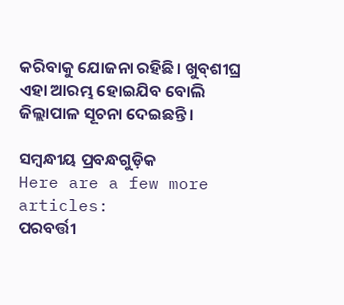କରିବାକୁ ଯୋଜନା ରହିଛି। ଖୁବ୍‌ଶୀଘ୍ର ଏହା ଆରମ୍ଭ ହୋଇଯିବ ବୋଲି ଜିଲ୍ଲାପାଳ ସୂଚନା ଦେଇଛନ୍ତି।

ସମ୍ବନ୍ଧୀୟ ପ୍ରବନ୍ଧଗୁଡ଼ିକ
Here are a few more articles:
ପରବର୍ତ୍ତୀ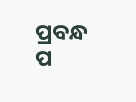ପ୍ରବନ୍ଧ ପ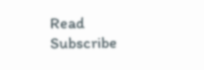Read
Subscribe